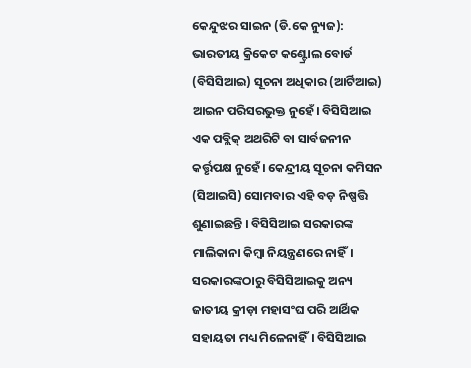କେନ୍ଦୁଝର ସାଇନ (ଡି.କେ ନ୍ୟୁଜ): ଭାରତୀୟ କ୍ରିକେଟ କଣ୍ଟ୍ରୋଲ ବୋର୍ଡ (ବିସିସିଆଇ) ସୂଚନା ଅଧିକାର (ଆର୍ଟିଆଇ) ଆଇନ ପରିସରଭୁକ୍ତ ନୁହେଁ। ବିସିସିଆଇ ଏକ ପବ୍ଲିକ୍ ଅଥରିଟି ବା ସାର୍ବଜନୀନ କର୍ତ୍ତୃପକ୍ଷ ନୁହେଁ। କେନ୍ଦ୍ରୀୟ ସୂଚନା କମିସନ (ସିଆଇସି) ସୋମବାର ଏହି ବଡ଼ ନିଷ୍ପତ୍ତି ଶୁଣାଇଛନ୍ତି । ବିସିସିଆଇ ସରକାରଙ୍କ ମାଲିକାନା କିମ୍ବା ନିୟନ୍ତ୍ରଣରେ ନାହିଁ।
ସରକାରଙ୍କଠାରୁ ବିସିସିଆଇକୁ ଅନ୍ୟ ଜାତୀୟ କ୍ରୀଡ଼ା ମହାସଂଘ ପରି ଆର୍ଥିକ ସହାୟତା ମଧ୍ୟ ମିଳେନାହିଁ। ବିସିସିଆଇ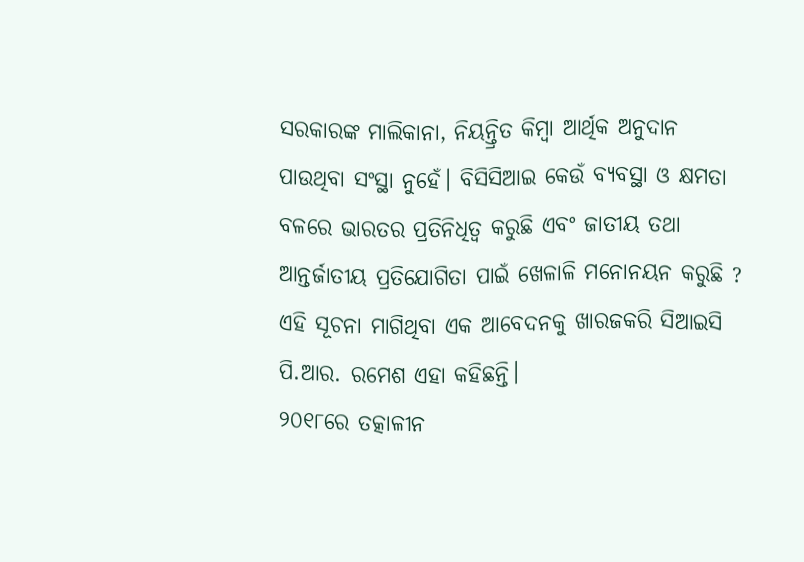ସରକାରଙ୍କ ମାଲିକାନା, ନିୟନ୍ତ୍ରିତ କିମ୍ବା ଆର୍ଥିକ ଅନୁଦାନ ପାଉଥିବା ସଂସ୍ଥା ନୁହେଁ। ବିସିସିଆଇ କେଉଁ ବ୍ୟବସ୍ଥା ଓ କ୍ଷମତା ବଳରେ ଭାରତର ପ୍ରତିନିଧିତ୍ବ କରୁଛି ଏବଂ ଜାତୀୟ ତଥା ଆନ୍ତର୍ଜାତୀୟ ପ୍ରତିଯୋଗିତା ପାଇଁ ଖେଳାଳି ମନୋନୟନ କରୁଛି ? ଏହି ସୂଚନା ମାଗିଥିବା ଏକ ଆବେଦନକୁ ଖାରଜକରି ସିଆଇସି ପି.ଆର. ରମେଶ ଏହା କହିଛନ୍ତି।
୨୦୧୮ରେ ତତ୍କାଳୀନ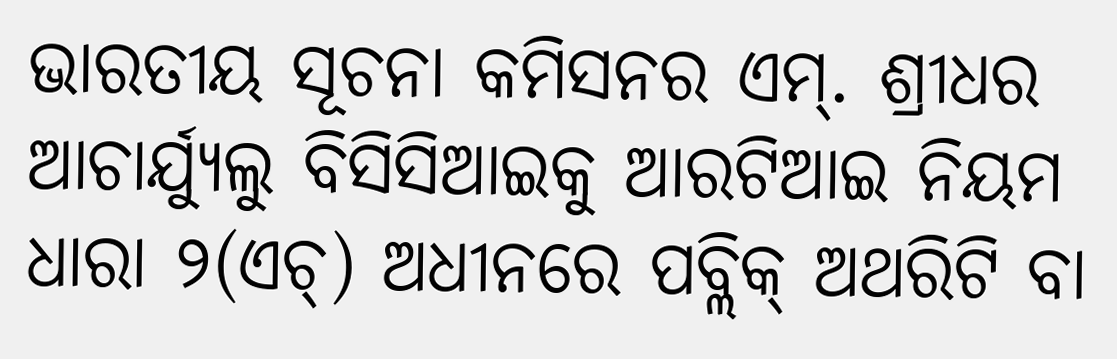ଭାରତୀୟ ସୂଚନା କମିସନର ଏମ୍. ଶ୍ରୀଧର ଆଚାର୍ଯ୍ୟୁଲୁ ବିସିସିଆଇକୁ ଆରଟିଆଇ ନିୟମ ଧାରା ୨(ଏଚ୍) ଅଧୀନରେ ପବ୍ଲିକ୍ ଅଥରିଟି ବା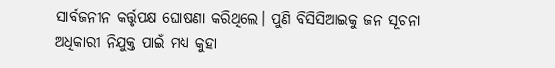ସାର୍ବଜନୀନ କର୍ତ୍ତୃପକ୍ଷ ଘୋଷଣା କରିଥିଲେ। ପୁଣି ବିସିସିଆଇକୁ ଜନ ସୂଚନା ଅଧିକାରୀ ନିଯୁକ୍ତ ପାଇଁ ମଧ୍ୟ କୁହା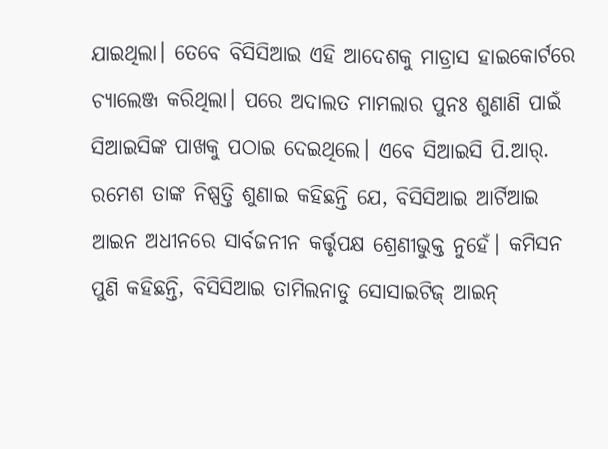ଯାଇଥିଲା। ତେବେ ବିସିସିଆଇ ଏହି ଆଦେଶକୁ ମାଡ୍ରାସ ହାଇକୋର୍ଟରେ ଚ୍ୟାଲେଞ୍ଜ କରିଥିଲା। ପରେ ଅଦାଲତ ମାମଲାର ପୁନଃ ଶୁଣାଣି ପାଇଁ ସିଆଇସିଙ୍କ ପାଖକୁ ପଠାଇ ଦେଇଥିଲେ। ଏବେ ସିଆଇସି ପି.ଆର୍. ରମେଶ ତାଙ୍କ ନିଷ୍ପତ୍ତି ଶୁଣାଇ କହିଛନ୍ତି ଯେ, ବିସିସିଆଇ ଆର୍ଟିଆଇ ଆଇନ ଅଧୀନରେ ସାର୍ବଜନୀନ କର୍ତ୍ତୃପକ୍ଷ ଶ୍ରେଣୀଭୁକ୍ତ ନୁହେଁ। କମିସନ ପୁଣି କହିଛନ୍ତି, ବିସିସିଆଇ ତାମିଲନାଡୁ ସୋସାଇଟିଜ୍ ଆଇନ୍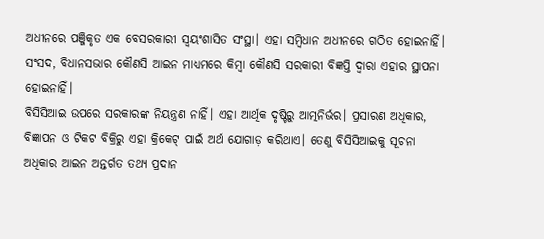ଅଧୀନରେ ପଞ୍ଜିକୃତ ଏକ ବେସରକାରୀ ସ୍ବୟଂଶାସିତ ସଂସ୍ଥା। ଏହା ସମ୍ବିଧାନ ଅଧୀନରେ ଗଠିତ ହୋଇନାହିଁ। ସଂସଦ, ବିଧାନସଭାର କୌଣସି ଆଇନ ମାଧ୍ୟମରେ କିମ୍ବା କୌଣସି ସରକାରୀ ବିଜ୍ଞପ୍ତି ଦ୍ୱାରା ଏହାର ସ୍ଥାପନା ହୋଇନାହିଁ।
ବିସିସିଆଇ ଉପରେ ସରକାରଙ୍କ ନିୟନ୍ତ୍ରଣ ନାହିଁ। ଏହା ଆର୍ଥିକ ଦୃଷ୍ଟିରୁ ଆତ୍ମନିର୍ଭର। ପ୍ରସାରଣ ଅଧିକାର, ବିଜ୍ଞାପନ ଓ ଟିକଟ ବିକ୍ରିରୁ ଏହା କ୍ରିକେଟ୍ ପାଇଁ ଅର୍ଥ ଯୋଗାଡ଼ କରିଥାଏ। ତେଣୁ ବିସିସିଆଇକୁ ସୂଚନା ଅଧିକାର ଆଇନ ଅନ୍ତର୍ଗତ ତଥ୍ୟ ପ୍ରଦାନ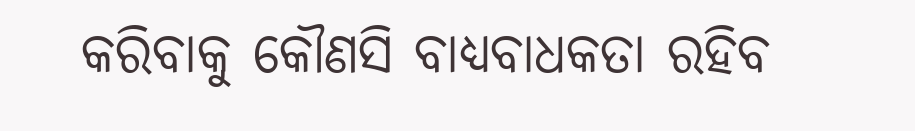କରିବାକୁ କୌଣସି ବାଧ୍ୟବାଧକତା ରହିବ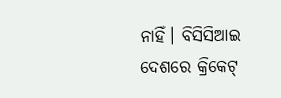ନାହିଁ। ବିସିସିଆଇ ଦେଶରେ କ୍ରିକେଟ୍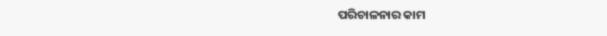ପରିଚାଳନାର କାମ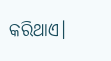କରିଥାଏ।